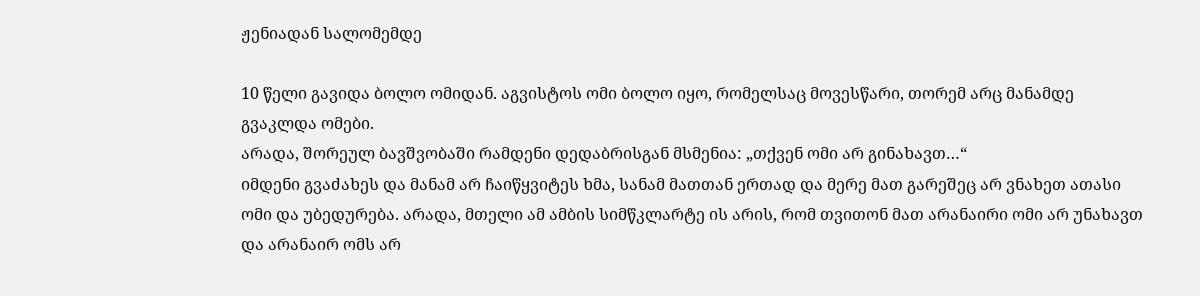ჟენიადან სალომემდე

10 წელი გავიდა ბოლო ომიდან. აგვისტოს ომი ბოლო იყო, რომელსაც მოვესწარი, თორემ არც მანამდე გვაკლდა ომები.
არადა, შორეულ ბავშვობაში რამდენი დედაბრისგან მსმენია: „თქვენ ომი არ გინახავთ…“
იმდენი გვაძახეს და მანამ არ ჩაიწყვიტეს ხმა, სანამ მათთან ერთად და მერე მათ გარეშეც არ ვნახეთ ათასი ომი და უბედურება. არადა, მთელი ამ ამბის სიმწკლარტე ის არის, რომ თვითონ მათ არანაირი ომი არ უნახავთ და არანაირ ომს არ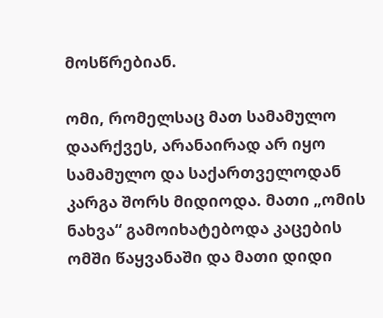მოსწრებიან.

ომი, რომელსაც მათ სამამულო დაარქვეს, არანაირად არ იყო სამამულო და საქართველოდან კარგა შორს მიდიოდა. მათი „ომის ნახვა“ გამოიხატებოდა კაცების ომში წაყვანაში და მათი დიდი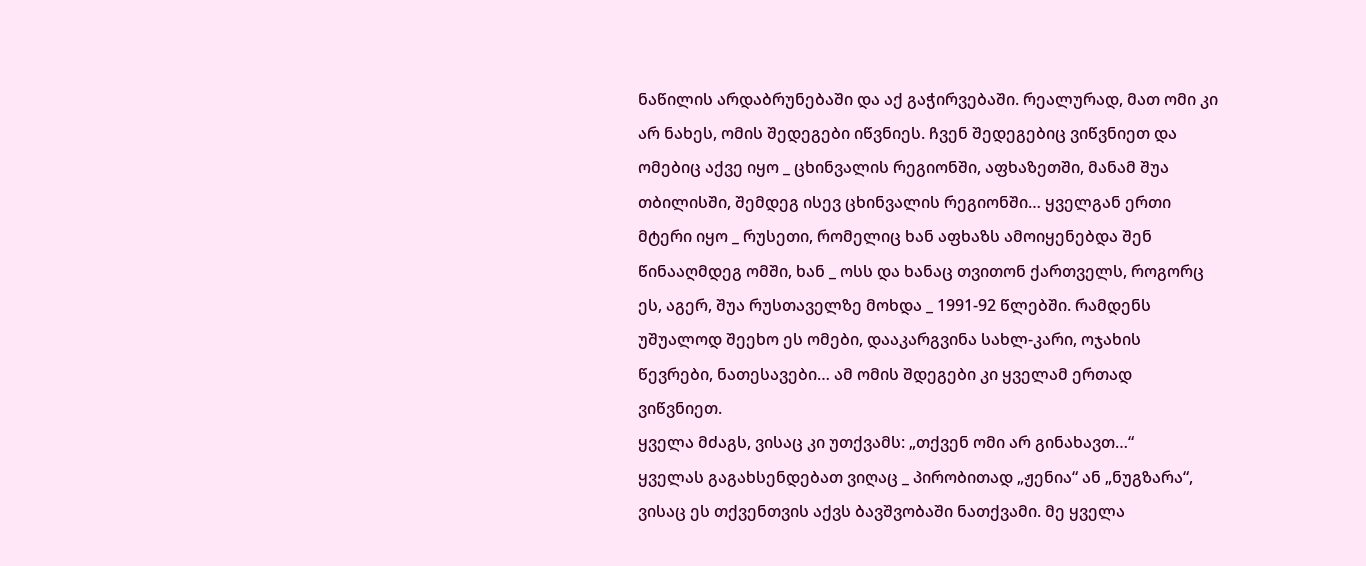ნაწილის არდაბრუნებაში და აქ გაჭირვებაში. რეალურად, მათ ომი კი არ ნახეს, ომის შედეგები იწვნიეს. ჩვენ შედეგებიც ვიწვნიეთ და ომებიც აქვე იყო _ ცხინვალის რეგიონში, აფხაზეთში, მანამ შუა თბილისში, შემდეგ ისევ ცხინვალის რეგიონში… ყველგან ერთი მტერი იყო _ რუსეთი, რომელიც ხან აფხაზს ამოიყენებდა შენ წინააღმდეგ ომში, ხან _ ოსს და ხანაც თვითონ ქართველს, როგორც ეს, აგერ, შუა რუსთაველზე მოხდა _ 1991-92 წლებში. რამდენს უშუალოდ შეეხო ეს ომები, დააკარგვინა სახლ-კარი, ოჯახის წევრები, ნათესავები… ამ ომის შდეგები კი ყველამ ერთად ვიწვნიეთ.
ყველა მძაგს, ვისაც კი უთქვამს: „თქვენ ომი არ გინახავთ…“
ყველას გაგახსენდებათ ვიღაც _ პირობითად „ჟენია“ ან „ნუგზარა“, ვისაც ეს თქვენთვის აქვს ბავშვობაში ნათქვამი. მე ყველა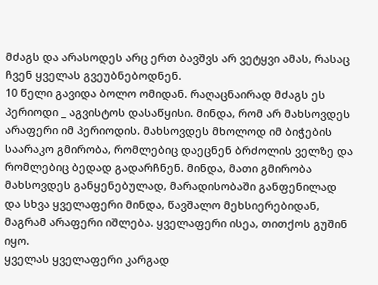მძაგს და არასოდეს არც ერთ ბავშვს არ ვეტყვი ამას, რასაც ჩვენ ყველას გვეუბნებოდნენ.
10 წელი გავიდა ბოლო ომიდან. რაღაცნაირად მძაგს ეს პერიოდი _ აგვისტოს დასაწყისი. მინდა, რომ არ მახსოვდეს არაფერი იმ პერიოდის. მახსოვდეს მხოლოდ იმ ბიჭების საარაკო გმირობა, რომლებიც დაეცნენ ბრძოლის ველზე და რომლებიც ბედად გადარჩნენ. მინდა, მათი გმირობა მახსოვდეს განყენებულად, მარადისობაში განფენილად და სხვა ყველაფერი მინდა, წავშალო მეხსიერებიდან, მაგრამ არაფერი იშლება. ყველაფერი ისეა, თითქოს გუშინ იყო.
ყველას ყველაფერი კარგად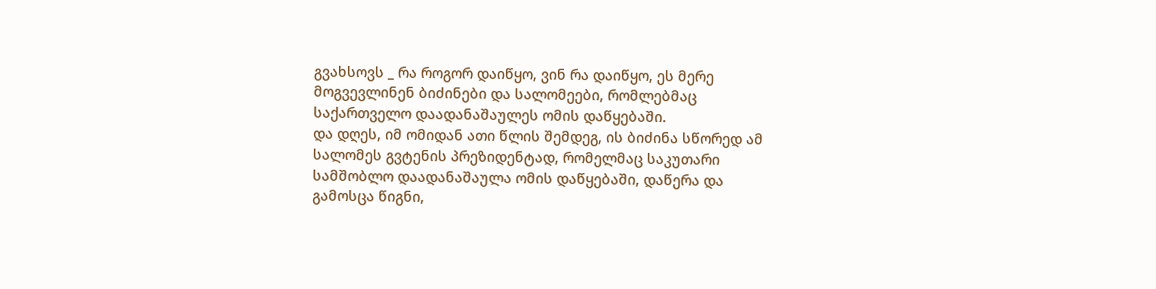გვახსოვს _ რა როგორ დაიწყო, ვინ რა დაიწყო, ეს მერე მოგვევლინენ ბიძინები და სალომეები, რომლებმაც საქართველო დაადანაშაულეს ომის დაწყებაში.
და დღეს, იმ ომიდან ათი წლის შემდეგ, ის ბიძინა სწორედ ამ სალომეს გვტენის პრეზიდენტად, რომელმაც საკუთარი სამშობლო დაადანაშაულა ომის დაწყებაში, დაწერა და გამოსცა წიგნი,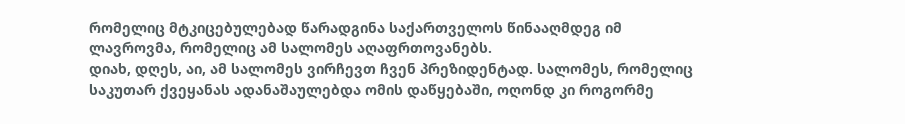რომელიც მტკიცებულებად წარადგინა საქართველოს წინააღმდეგ იმ ლავროვმა, რომელიც ამ სალომეს აღაფრთოვანებს.
დიახ, დღეს, აი, ამ სალომეს ვირჩევთ ჩვენ პრეზიდენტად. სალომეს, რომელიც საკუთარ ქვეყანას ადანაშაულებდა ომის დაწყებაში, ოღონდ კი როგორმე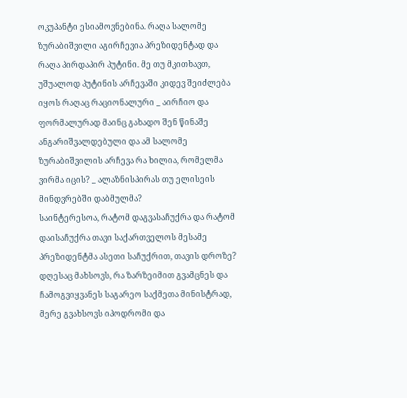ოკუპანტი ესიამოვნებინა. რაღა სალომე ზურაბიშვილი აგირჩევია პრეზიდენტად და რაღა პირდაპირ პუტინი. მე თუ მკითხავთ, უშუალოდ პუტინის არჩევაში კიდევ შეიძლება იყოს რაღაც რაციონალური _ აირჩიო და ფორმალურად მაინც გახადო შენ წინაშე ანგარიშვალდებული და ამ სალომე ზურაბიშვილის არჩევა რა ხილია, რომელმა ვირმა იცის? _ ალაზნისპირას თუ ელისეის მინდვრებში დაბმულმა?
საინტერესოა, რატომ დაგვასაჩუქრა და რატომ დაისაჩუქრა თავი საქართველოს მესამე პრეზიდენტმა ასეთი საჩუქრით, თავის დროზე? დღესაც მახსოვს, რა ზარზეიმით გვამცნეს და ჩამოგვიყვანეს საგარეო საქმეთა მინისტრად, მერე გვახსოვს იპოდრომი და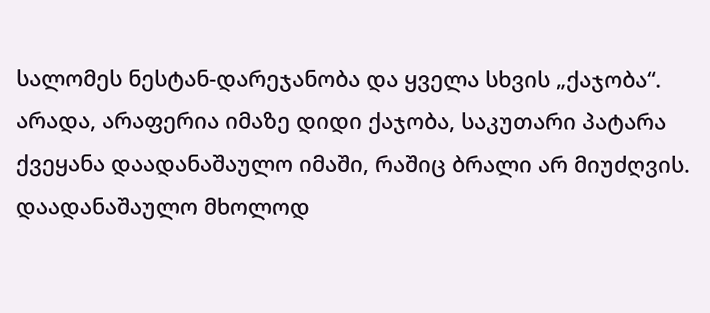სალომეს ნესტან-დარეჯანობა და ყველა სხვის „ქაჯობა“.
არადა, არაფერია იმაზე დიდი ქაჯობა, საკუთარი პატარა ქვეყანა დაადანაშაულო იმაში, რაშიც ბრალი არ მიუძღვის. დაადანაშაულო მხოლოდ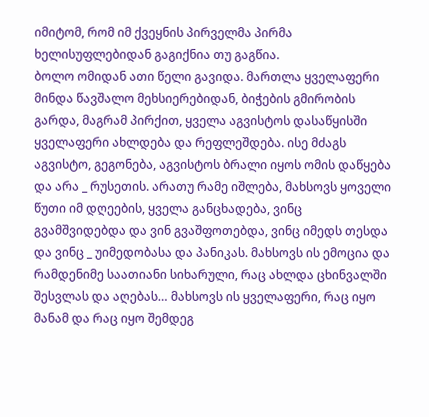იმიტომ, რომ იმ ქვეყნის პირველმა პირმა ხელისუფლებიდან გაგიქნია თუ გაგწია.
ბოლო ომიდან ათი წელი გავიდა. მართლა ყველაფერი მინდა წავშალო მეხსიერებიდან, ბიჭების გმირობის გარდა, მაგრამ პირქით, ყველა აგვისტოს დასაწყისში ყველაფერი ახლდება და რეფლეშდება. ისე მძაგს აგვისტო, გეგონება, აგვისტოს ბრალი იყოს ომის დაწყება და არა _ რუსეთის. არათუ რამე იშლება, მახსოვს ყოველი წუთი იმ დღეების, ყველა განცხადება, ვინც გვამშვიდებდა და ვინ გვაშფოთებდა, ვინც იმედს თესდა და ვინც _ უიმედობასა და პანიკას. მახსოვს ის ემოცია და რამდენიმე საათიანი სიხარული, რაც ახლდა ცხინვალში შესვლას და აღებას… მახსოვს ის ყველაფერი, რაც იყო მანამ და რაც იყო შემდეგ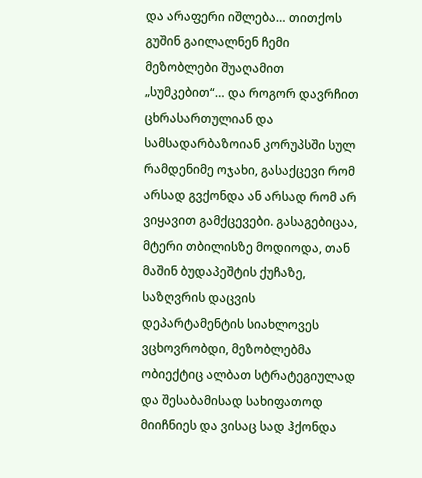და არაფერი იშლება… თითქოს გუშინ გაილალნენ ჩემი მეზობლები შუაღამით „სუმკებით“… და როგორ დავრჩით ცხრასართულიან და სამსადარბაზოიან კორუპსში სულ რამდენიმე ოჯახი, გასაქცევი რომ არსად გვქონდა ან არსად რომ არ ვიყავით გამქცევები. გასაგებიცაა, მტერი თბილისზე მოდიოდა, თან მაშინ ბუდაპეშტის ქუჩაზე, საზღვრის დაცვის დეპარტამენტის სიახლოვეს ვცხოვრობდი, მეზობლებმა ობიექტიც ალბათ სტრატეგიულად და შესაბამისად სახიფათოდ მიიჩნიეს და ვისაც სად ჰქონდა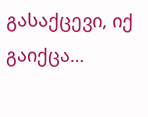გასაქცევი, იქ გაიქცა…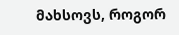მახსოვს, როგორ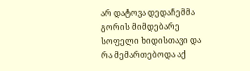არ დატოვა დედაჩემმა გორის მიმდებარე სოფელი ხიდისთავი და რა მემართებოდა აქ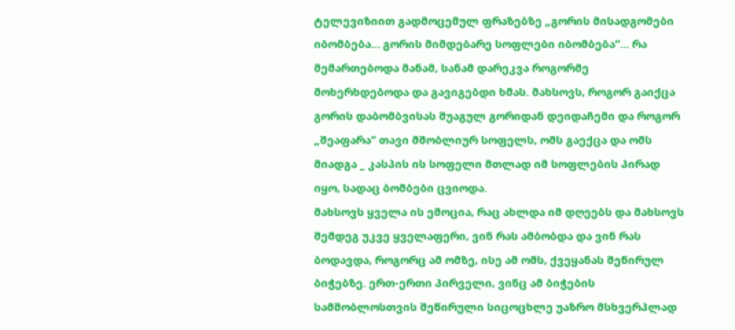ტელევიზიით გადმოცემულ ფრაზებზე „გორის მისადგომები იბომბება… გორის მიმდებარე სოფლები იბომბება“… რა მემართებოდა მანამ, სანამ დარეკვა როგორმე მოხერხდებოდა და გავიგებდი ხმას. მახსოვს, როგორ გაიქცა გორის დაბომბვისას შუაგულ გორიდან დეიდაჩემი და როგორ „შეაფარა“ თავი მშობლიურ სოფელს, ომს გაექცა და ომს მიადგა _ კასპის ის სოფელი მთლად იმ სოფლების პირად იყო, სადაც ბომბები ცვიოდა.
მახსოვს ყველა ის ემოცია, რაც ახლდა იმ დღეებს და მახსოვს შემდეგ უკვე ყველაფერი, ვინ რას ამბობდა და ვინ რას ბოდავდა, როგორც ამ ომზე, ისე ამ ომს, ქვეყანას შეწირულ ბიჭებზე. ერთ-ერთი პირველი, ვინც ამ ბიჭების სამშობლოსთვის შეწირული სიცოცხლე უაზრო მსხვერპლად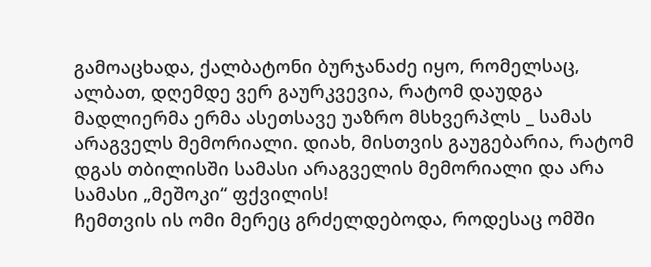გამოაცხადა, ქალბატონი ბურჯანაძე იყო, რომელსაც, ალბათ, დღემდე ვერ გაურკვევია, რატომ დაუდგა მადლიერმა ერმა ასეთსავე უაზრო მსხვერპლს _ სამას არაგველს მემორიალი. დიახ, მისთვის გაუგებარია, რატომ დგას თბილისში სამასი არაგველის მემორიალი და არა სამასი „მეშოკი“ ფქვილის!
ჩემთვის ის ომი მერეც გრძელდებოდა, როდესაც ომში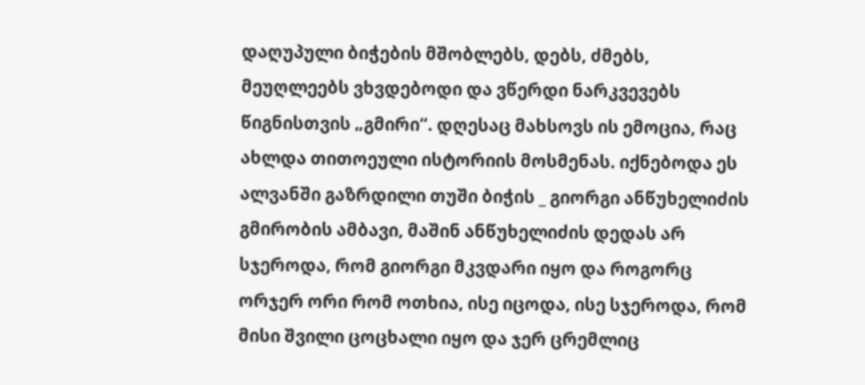დაღუპული ბიჭების მშობლებს, დებს, ძმებს, მეუღლეებს ვხვდებოდი და ვწერდი ნარკვევებს წიგნისთვის „გმირი“. დღესაც მახსოვს ის ემოცია, რაც ახლდა თითოეული ისტორიის მოსმენას. იქნებოდა ეს ალვანში გაზრდილი თუში ბიჭის _ გიორგი ანწუხელიძის გმირობის ამბავი, მაშინ ანწუხელიძის დედას არ სჯეროდა, რომ გიორგი მკვდარი იყო და როგორც ორჯერ ორი რომ ოთხია, ისე იცოდა, ისე სჯეროდა, რომ მისი შვილი ცოცხალი იყო და ჯერ ცრემლიც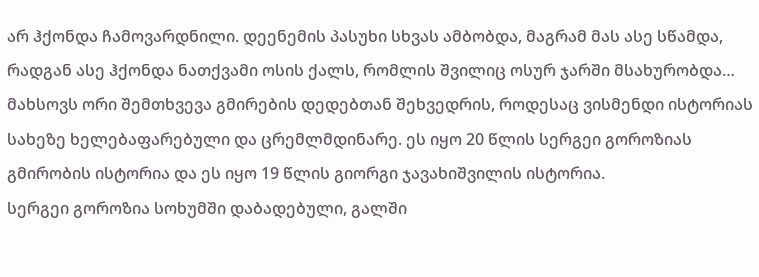არ ჰქონდა ჩამოვარდნილი. დეენემის პასუხი სხვას ამბობდა, მაგრამ მას ასე სწამდა, რადგან ასე ჰქონდა ნათქვამი ოსის ქალს, რომლის შვილიც ოსურ ჯარში მსახურობდა…
მახსოვს ორი შემთხვევა გმირების დედებთან შეხვედრის, როდესაც ვისმენდი ისტორიას სახეზე ხელებაფარებული და ცრემლმდინარე. ეს იყო 20 წლის სერგეი გოროზიას გმირობის ისტორია და ეს იყო 19 წლის გიორგი ჯავახიშვილის ისტორია.
სერგეი გოროზია სოხუმში დაბადებული, გალში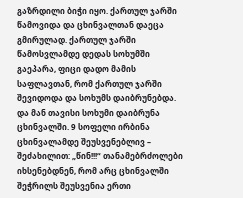გაზრდილი ბიჭი იყო. ქართულ ჯარში წამოვიდა და ცხინვალთან დაეცა გმირულად. ქართულ ჯარში წამოსვლამდე დედას სოხუმში გაეპარა, ფიცი დადო მამის საფლავთან, რომ ქართულ ჯარში შევიდოდა და სოხუმს დაიბრუნებდა. და მან თავისი სოხუმი დაიბრუნა ცხინვალში. 9 სოფელი ირბინა ცხინვალამდე შეუსვენებლივ – შეძახილით: „წინ!!!“ თანამებრძოლები იხსენებდნენ, რომ არც ცხინვალში შეჭრილს შეუსვენია ერთი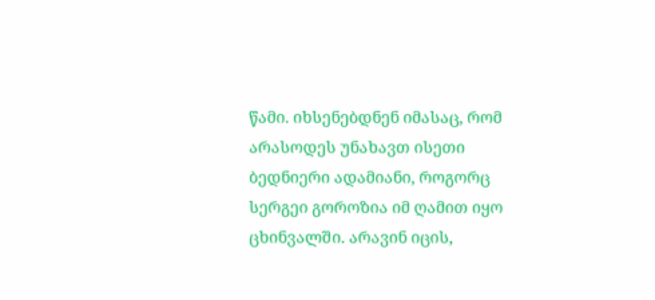წამი. იხსენებდნენ იმასაც, რომ არასოდეს უნახავთ ისეთი ბედნიერი ადამიანი, როგორც სერგეი გოროზია იმ ღამით იყო ცხინვალში. არავინ იცის,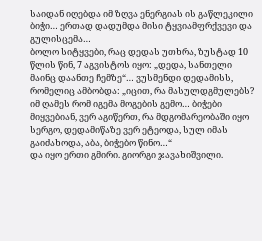საიდან იღებდა იმ ზღვა ენერგიას ის გაწლეკილი ბიჭი… ერთად დადუმდა მისი ტყვიამფრქვევი და გულისცემა…
ბოლო სიტყვები, რაც დედას უთხრა, ზუსტად 10 წლის წინ, 7 აგვისტოს იყო: „დედა, სანთელი მაინც დაანთე ჩემზე“… ვუსმენდი დედამისს, რომელიც ამბობდა: „იცით, რა მასულდგმულებს? იმ ღამეს რომ იგემა მოგების გემო… ბიჭები მიყვებიან, ვერ აგიწერთ, რა მდგომარეობაში იყო სერგო, დედამიწაზე ვერ ეტეოდა, სულ იმას გაიძახოდა, აბა, ბიჭებო წინო…“
და იყო ერთი გმირი. გიორგი ჯავახიშვილი.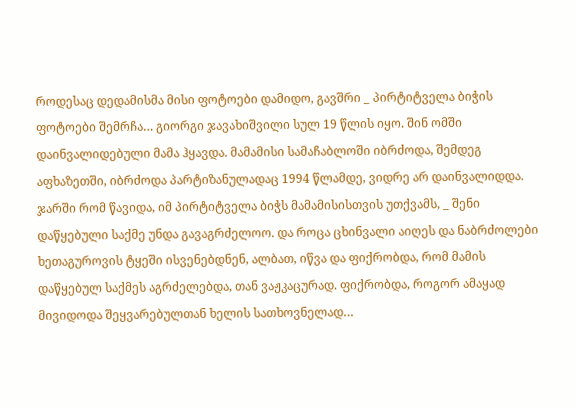როდესაც დედამისმა მისი ფოტოები დამიდო, გავშრი _ პირტიტველა ბიჭის ფოტოები შემრჩა… გიორგი ჯავახიშვილი სულ 19 წლის იყო. შინ ომში დაინვალიდებული მამა ჰყავდა. მამამისი სამაჩაბლოში იბრძოდა, შემდეგ აფხაზეთში, იბრძოდა პარტიზანულადაც 1994 წლამდე, ვიდრე არ დაინვალიდდა. ჯარში რომ წავიდა, იმ პირტიტველა ბიჭს მამამისისთვის უთქვამს, _ შენი დაწყებული საქმე უნდა გავაგრძელოო. და როცა ცხინვალი აიღეს და ნაბრძოლები ხეთაგუროვის ტყეში ისვენებდნენ, ალბათ, იწვა და ფიქრობდა, რომ მამის დაწყებულ საქმეს აგრძელებდა, თან ვაჟკაცურად. ფიქრობდა, როგორ ამაყად მივიდოდა შეყვარებულთან ხელის სათხოვნელად…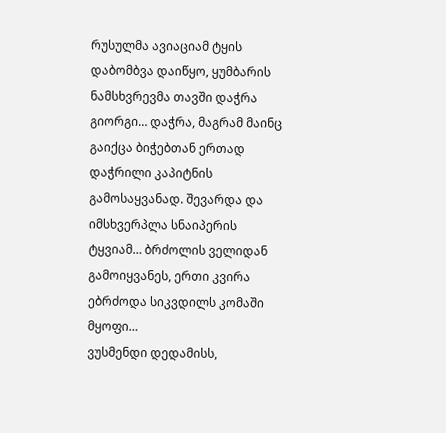რუსულმა ავიაციამ ტყის დაბომბვა დაიწყო, ყუმბარის ნამსხვრევმა თავში დაჭრა გიორგი… დაჭრა, მაგრამ მაინც გაიქცა ბიჭებთან ერთად დაჭრილი კაპიტნის გამოსაყვანად. შევარდა და იმსხვერპლა სნაიპერის ტყვიამ… ბრძოლის ველიდან გამოიყვანეს, ერთი კვირა ებრძოდა სიკვდილს კომაში მყოფი…
ვუსმენდი დედამისს,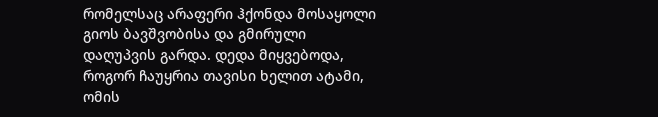რომელსაც არაფერი ჰქონდა მოსაყოლი გიოს ბავშვობისა და გმირული დაღუპვის გარდა. დედა მიყვებოდა, როგორ ჩაუყრია თავისი ხელით ატამი, ომის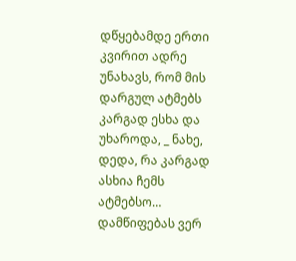დწყებამდე ერთი კვირით ადრე უნახავს, რომ მის დარგულ ატმებს კარგად ესხა და უხაროდა, _ ნახე, დედა, რა კარგად ასხია ჩემს ატმებსო… დამწიფებას ვერ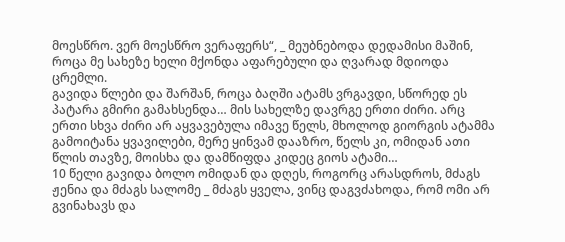მოესწრო. ვერ მოესწრო ვერაფერს“, _ მეუბნებოდა დედამისი მაშინ, როცა მე სახეზე ხელი მქონდა აფარებული და ღვარად მდიოდა ცრემლი.
გავიდა წლები და შარშან, როცა ბაღში ატამს ვრგავდი, სწორედ ეს პატარა გმირი გამახსენდა… მის სახელზე დავრგე ერთი ძირი. არც ერთი სხვა ძირი არ აყვავებულა იმავე წელს, მხოლოდ გიორგის ატამმა გამოიტანა ყვავილები, მერე ყინვამ დააზრო, წელს კი, ომიდან ათი წლის თავზე, მოისხა და დამწიფდა კიდეც გიოს ატამი…
10 წელი გავიდა ბოლო ომიდან და დღეს, როგორც არასდროს, მძაგს ჟენია და მძაგს სალომე _ მძაგს ყველა, ვინც დაგვძახოდა, რომ ომი არ გვინახავს და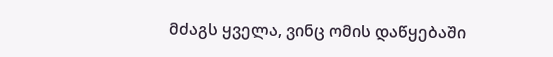მძაგს ყველა, ვინც ომის დაწყებაში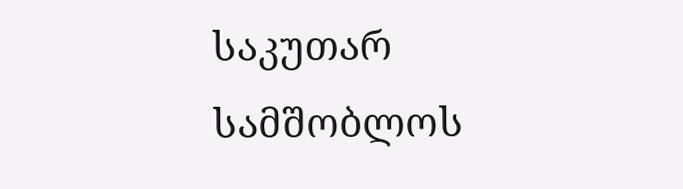საკუთარ სამშობლოს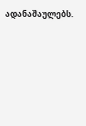ადანაშაულებს.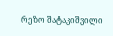რეზო შატაკიშვილი